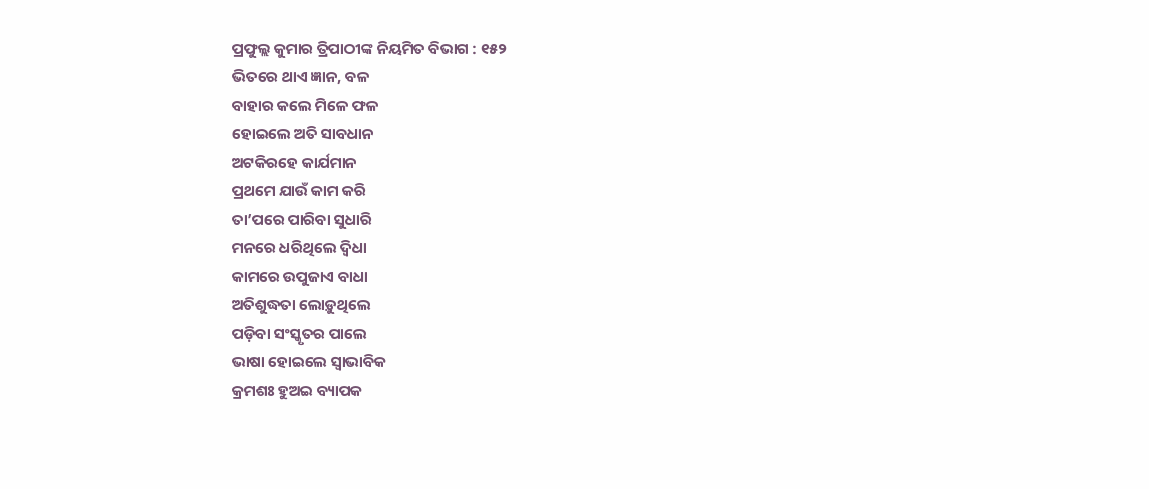ପ୍ରଫୁଲ୍ଲ କୁମାର ତ୍ରିପାଠୀଙ୍କ ନିୟମିତ ବିଭାଗ : ୧୫୨
ଭିତରେ ଥାଏ ଜ୍ଞାନ, ବଳ
ବାହାର କଲେ ମିଳେ ଫଳ
ହୋଇଲେ ଅତି ସାବଧାନ
ଅଟକିରହେ କାର୍ଯମାନ
ପ୍ରଥମେ ଯାଉଁ କାମ କରି
ତା’ପରେ ପାରିବା ସୁଧାରି
ମନରେ ଧରିଥିଲେ ଦ୍ବିଧା
କାମରେ ଉପୁଜାଏ ବାଧା
ଅତିଶୁଦ୍ଧତା ଲୋଡ଼ୁଥିଲେ
ପଡ଼ିବା ସଂସ୍କୃତର ପାଲେ
ଭାଷା ହୋଇଲେ ସ୍ବାଭାବିକ
କ୍ରମଶଃ ହୁଅଇ ବ୍ୟାପକ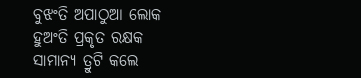ବୁଝଂତି ଅପାଠୁଆ ଲୋକ
ହୁଅଂତି ପ୍ରକୃତ ରକ୍ଷକ
ସାମାନ୍ୟ ତ୍ରୁଟି କଲେ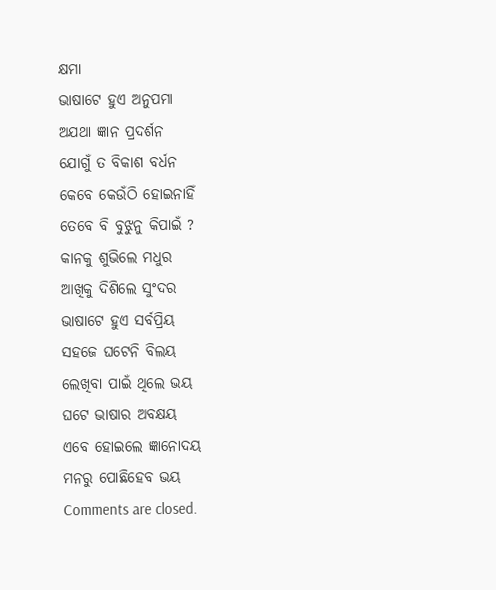କ୍ଷମା
ଭାଷାଟେ ହୁଏ ଅନୁପମା
ଅଯଥା ଜ୍ଞାନ ପ୍ରଦର୍ଶନ
ଯୋଗୁଁ ତ ବିକାଶ ବର୍ଧନ
କେବେ କେଉଁଠି ହୋଇନାହିଁ
ତେବେ ବି ବୁଝୁନୁ କିପାଇଁ ?
କାନକୁ ଶୁଭିଲେ ମଧୁର
ଆଖିକୁ ଦିଶିଲେ ସୁଂଦର
ଭାଷାଟେ ହୁଏ ସର୍ବପ୍ରିୟ
ସହଜେ ଘଟେନି ବିଲୟ
ଲେଖିବା ପାଇଁ ଥିଲେ ଭୟ
ଘଟେ ଭାଷାର ଅବକ୍ଷୟ
ଏବେ ହୋଇଲେ ଜ୍ଞାନୋଦୟ
ମନରୁ ପୋଛିହେବ ଭୟ
Comments are closed.